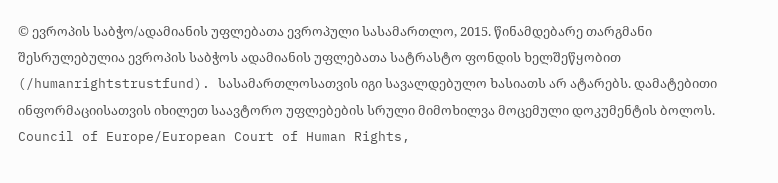© ევროპის საბჭო/ადამიანის უფლებათა ევროპული სასამართლო, 2015. წინამდებარე თარგმანი შესრულებულია ევროპის საბჭოს ადამიანის უფლებათა სატრასტო ფონდის ხელშეწყობით (/humanrightstrustfund). სასამართლოსათვის იგი სავალდებულო ხასიათს არ ატარებს. დამატებითი ინფორმაციისათვის იხილეთ საავტორო უფლებების სრული მიმოხილვა მოცემული დოკუმენტის ბოლოს.
Council of Europe/European Court of Human Rights,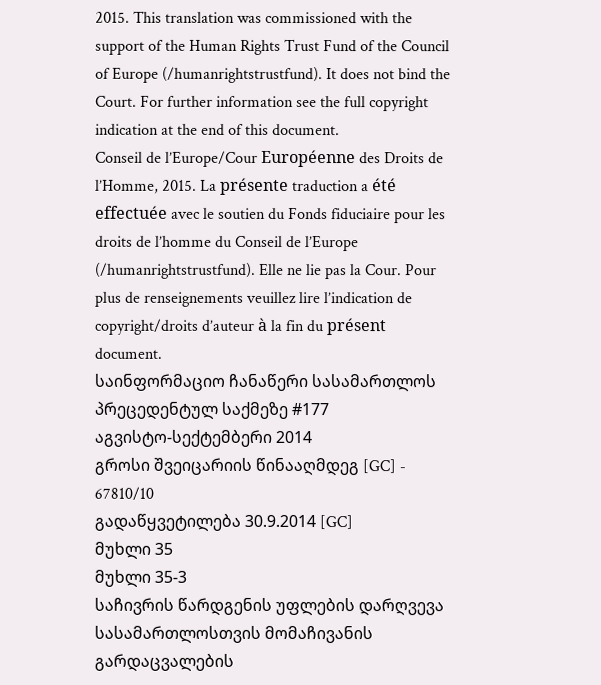2015. This translation was commissioned with the support of the Human Rights Trust Fund of the Council of Europe (/humanrightstrustfund). It does not bind the Court. For further information see the full copyright indication at the end of this document.
Conseil de l’Europe/Cour Européenne des Droits de l’Homme, 2015. La présente traduction a été effectuée avec le soutien du Fonds fiduciaire pour les droits de l’homme du Conseil de l’Europe (/humanrightstrustfund). Elle ne lie pas la Cour. Pour plus de renseignements veuillez lire l’indication de copyright/droits d’auteur à la fin du présent document.
საინფორმაციო ჩანაწერი სასამართლოს პრეცედენტულ საქმეზე #177
აგვისტო-სექტემბერი 2014
გროსი შვეიცარიის წინააღმდეგ [GC] - 67810/10
გადაწყვეტილება 30.9.2014 [GC]
მუხლი 35
მუხლი 35-3
საჩივრის წარდგენის უფლების დარღვევა
სასამართლოსთვის მომაჩივანის გარდაცვალების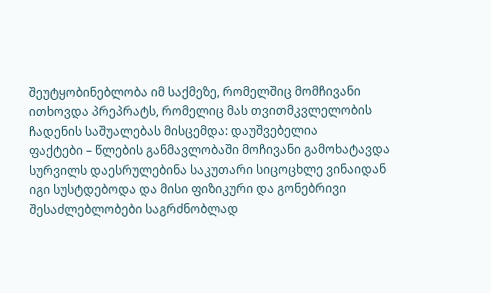შეუტყობინებლობა იმ საქმეზე, რომელშიც მომჩივანი ითხოვდა პრეპრატს, რომელიც მას თვითმკვლელობის ჩადენის საშუალებას მისცემდა: დაუშვებელია
ფაქტები – წლების განმავლობაში მოჩივანი გამოხატავდა სურვილს დაესრულებინა საკუთარი სიცოცხლე ვინაიდან იგი სუსტდებოდა და მისი ფიზიკური და გონებრივი შესაძლებლობები საგრძნობლად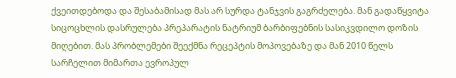ქვეითდებოდა და შესაბამისად მას არ სურდა ტანჯვის გაგრძელება. მან გადაწყვიტა სიცოცხლის დასრულება პრეპარატის ნატრიუმ ბარბიფებნის სასიკვდილო დოზის მიღებით. მას პრობლემები შეექმნა რეცეპტის მოპოვებაზე და მან 2010 წელს სარჩელით მიმართა ევროპულ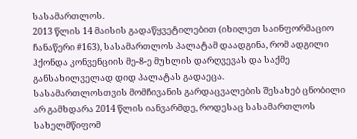სასამართლოს.
2013 წლის 14 მაისის გადაწყვეტილებით (იხილეთ საინფორმაციო ჩანაწერი #163), სასამართლოს პალატამ დაადგინა, რომ ადგილი ჰქონდა კონვენციის მე-8-ე მუხლის დარღვევას და საქმე განსახილველად დიდ პალატას გადაეცა.
სასამართლოსთვის მომჩივანის გარდაცვალების შესახებ ცნობილი არ გამხდარა 2014 წლის იანვარმდე, როდესაც სასამართლოს სახელმწიფომ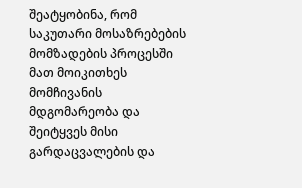შეატყობინა, რომ საკუთარი მოსაზრებების მომზადების პროცესში მათ მოიკითხეს მომჩივანის მდგომარეობა და შეიტყვეს მისი გარდაცვალების და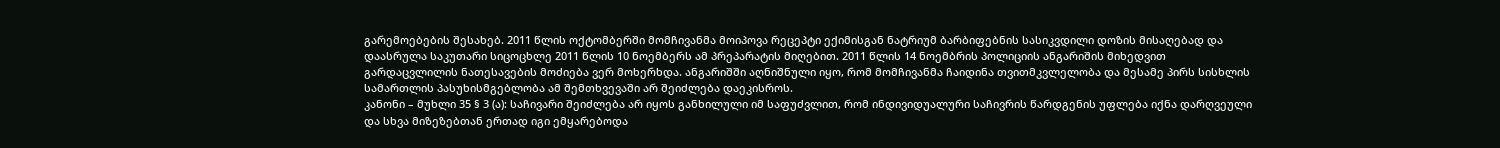გარემოებების შესახებ. 2011 წლის ოქტომბერში მომჩივანმა მოიპოვა რეცეპტი ექიმისგან ნატრიუმ ბარბიფებნის სასიკვდილი დოზის მისაღებად და დაასრულა საკუთარი სიცოცხლე 2011 წლის 10 ნოემბერს ამ პრეპარატის მიღებით. 2011 წლის 14 ნოემბრის პოლიციის ანგარიშის მიხედვით გარდაცვლილის ნათესავების მოძიება ვერ მოხერხდა. ანგარიშში აღნიშნული იყო, რომ მომჩივანმა ჩაიდინა თვითმკვლელობა და მესამე პირს სისხლის სამართლის პასუხისმგებლობა ამ შემთხვევაში არ შეიძლება დაეკისროს.
კანონი – მუხლი 35 § 3 (ა): საჩივარი შეიძლება არ იყოს განხილული იმ საფუძვლით, რომ ინდივიდუალური საჩივრის წარდგენის უფლება იქნა დარღვეული და სხვა მიზეზებთან ერთად იგი ემყარებოდა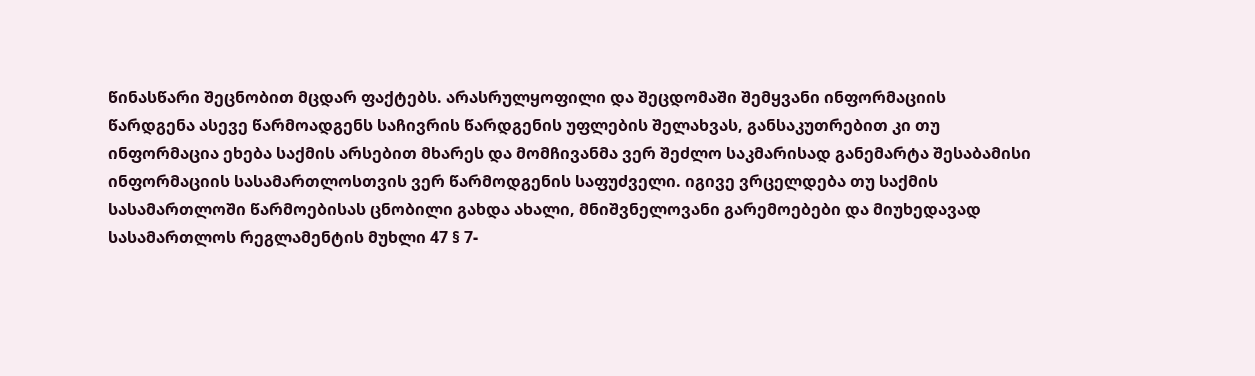წინასწარი შეცნობით მცდარ ფაქტებს. არასრულყოფილი და შეცდომაში შემყვანი ინფორმაციის წარდგენა ასევე წარმოადგენს საჩივრის წარდგენის უფლების შელახვას, განსაკუთრებით კი თუ ინფორმაცია ეხება საქმის არსებით მხარეს და მომჩივანმა ვერ შეძლო საკმარისად განემარტა შესაბამისი ინფორმაციის სასამართლოსთვის ვერ წარმოდგენის საფუძველი. იგივე ვრცელდება თუ საქმის სასამართლოში წარმოებისას ცნობილი გახდა ახალი, მნიშვნელოვანი გარემოებები და მიუხედავად სასამართლოს რეგლამენტის მუხლი 47 § 7-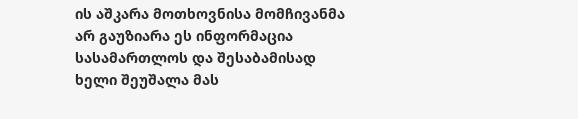ის აშკარა მოთხოვნისა მომჩივანმა არ გაუზიარა ეს ინფორმაცია სასამართლოს და შესაბამისად ხელი შეუშალა მას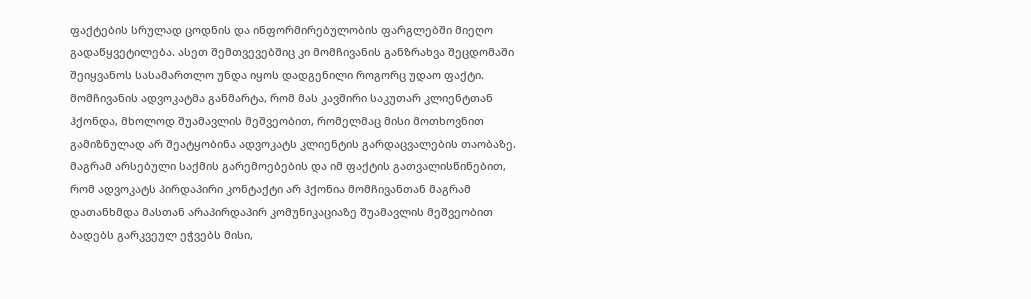ფაქტების სრულად ცოდნის და ინფორმირებულობის ფარგლებში მიეღო გადაწყვეტილება. ასეთ შემთვევებშიც კი მომჩივანის განზრახვა შეცდომაში შეიყვანოს სასამართლო უნდა იყოს დადგენილი როგორც უდაო ფაქტი.
მომჩივანის ადვოკატმა განმარტა, რომ მას კავშირი საკუთარ კლიენტთან ჰქონდა, მხოლოდ შუამავლის მეშვეობით, რომელმაც მისი მოთხოვნით გამიზნულად არ შეატყობინა ადვოკატს კლიენტის გარდაცვალების თაობაზე. მაგრამ არსებული საქმის გარემოებების და იმ ფაქტის გათვალისწინებით, რომ ადვოკატს პირდაპირი კონტაქტი არ ჰქონია მომჩივანთან მაგრამ დათანხმდა მასთან არაპირდაპირ კომუნიკაციაზე შუამავლის მეშვეობით ბადებს გარკვეულ ეჭვებს მისი,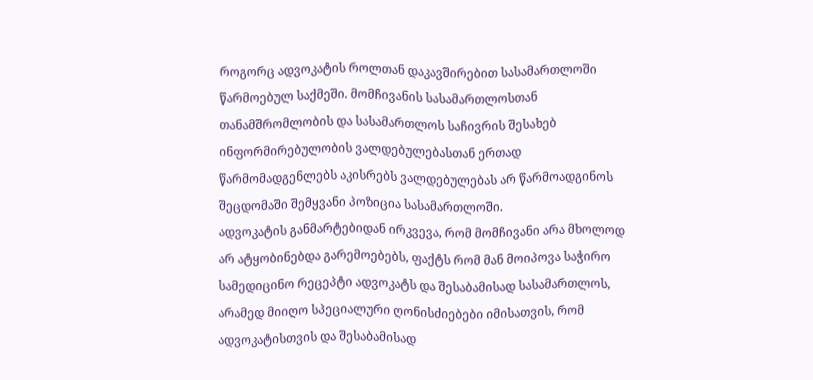როგორც ადვოკატის როლთან დაკავშირებით სასამართლოში წარმოებულ საქმეში. მომჩივანის სასამართლოსთან თანამშრომლობის და სასამართლოს საჩივრის შესახებ ინფორმირებულობის ვალდებულებასთან ერთად წარმომადგენლებს აკისრებს ვალდებულებას არ წარმოადგინოს შეცდომაში შემყვანი პოზიცია სასამართლოში.
ადვოკატის განმარტებიდან ირკვევა, რომ მომჩივანი არა მხოლოდ არ ატყობინებდა გარემოებებს, ფაქტს რომ მან მოიპოვა საჭირო სამედიცინო რეცეპტი ადვოკატს და შესაბამისად სასამართლოს, არამედ მიიღო სპეციალური ღონისძიებები იმისათვის, რომ ადვოკატისთვის და შესაბამისად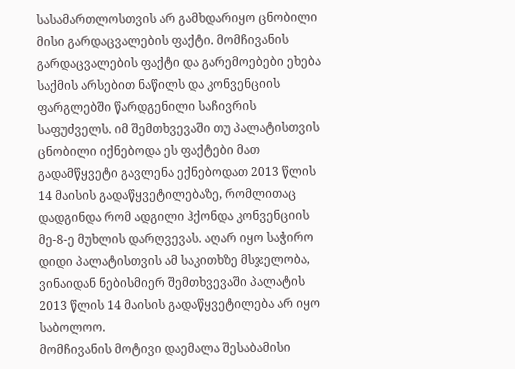სასამართლოსთვის არ გამხდარიყო ცნობილი მისი გარდაცვალების ფაქტი. მომჩივანის გარდაცვალების ფაქტი და გარემოებები ეხება საქმის არსებით ნაწილს და კონვენციის ფარგლებში წარდგენილი საჩივრის საფუძველს. იმ შემთხვევაში თუ პალატისთვის ცნობილი იქნებოდა ეს ფაქტები მათ გადამწყვეტი გავლენა ექნებოდათ 2013 წლის 14 მაისის გადაწყვეტილებაზე, რომლითაც დადგინდა რომ ადგილი ჰქონდა კონვენციის მე-8-ე მუხლის დარღვევას. აღარ იყო საჭირო დიდი პალატისთვის ამ საკითხზე მსჯელობა, ვინაიდან ნებისმიერ შემთხვევაში პალატის 2013 წლის 14 მაისის გადაწყვეტილება არ იყო საბოლოო.
მომჩივანის მოტივი დაემალა შესაბამისი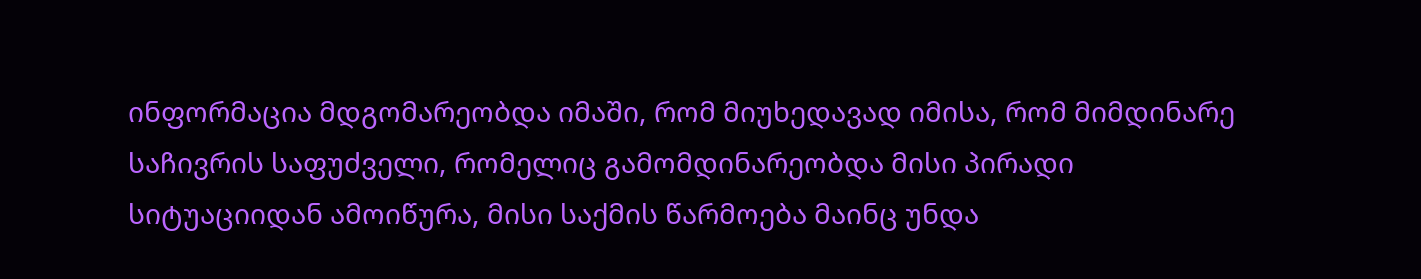ინფორმაცია მდგომარეობდა იმაში, რომ მიუხედავად იმისა, რომ მიმდინარე საჩივრის საფუძველი, რომელიც გამომდინარეობდა მისი პირადი სიტუაციიდან ამოიწურა, მისი საქმის წარმოება მაინც უნდა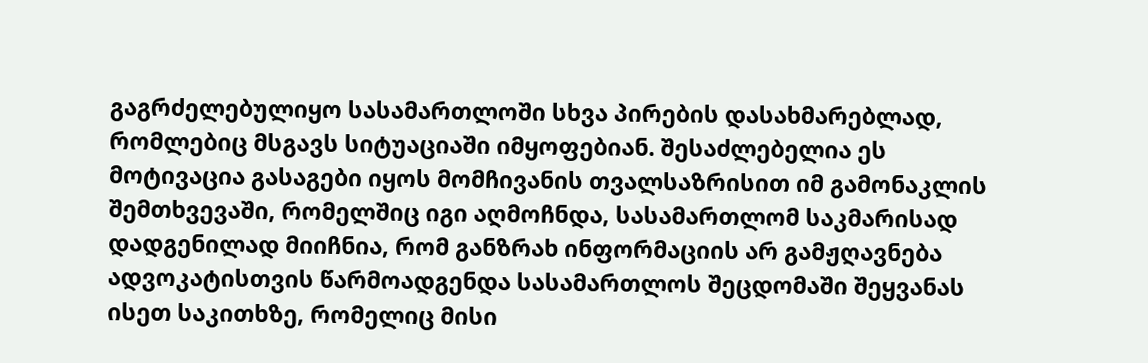გაგრძელებულიყო სასამართლოში სხვა პირების დასახმარებლად, რომლებიც მსგავს სიტუაციაში იმყოფებიან. შესაძლებელია ეს მოტივაცია გასაგები იყოს მომჩივანის თვალსაზრისით იმ გამონაკლის შემთხვევაში, რომელშიც იგი აღმოჩნდა, სასამართლომ საკმარისად დადგენილად მიიჩნია, რომ განზრახ ინფორმაციის არ გამჟღავნება ადვოკატისთვის წარმოადგენდა სასამართლოს შეცდომაში შეყვანას ისეთ საკითხზე, რომელიც მისი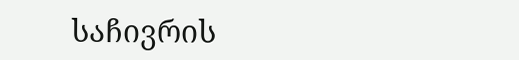საჩივრის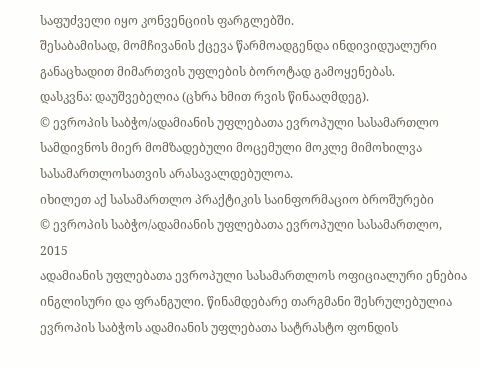საფუძველი იყო კონვენციის ფარგლებში.
შესაბამისად, მომჩივანის ქცევა წარმოადგენდა ინდივიდუალური განაცხადით მიმართვის უფლების ბოროტად გამოყენებას.
დასკვნა: დაუშვებელია (ცხრა ხმით რვის წინააღმდეგ).
© ევროპის საბჭო/ადამიანის უფლებათა ევროპული სასამართლო
სამდივნოს მიერ მომზადებული მოცემული მოკლე მიმოხილვა
სასამართლოსათვის არასავალდებულოა.
იხილეთ აქ სასამართლო პრაქტიკის საინფორმაციო ბროშურები
© ევროპის საბჭო/ადამიანის უფლებათა ევროპული სასამართლო, 2015
ადამიანის უფლებათა ევროპული სასამართლოს ოფიციალური ენებია ინგლისური და ფრანგული. წინამდებარე თარგმანი შესრულებულია ევროპის საბჭოს ადამიანის უფლებათა სატრასტო ფონდის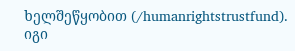ხელშეწყობით (/humanrightstrustfund). იგი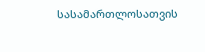სასამართლოსათვის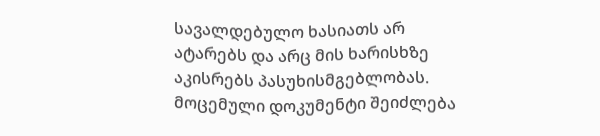სავალდებულო ხასიათს არ ატარებს და არც მის ხარისხზე აკისრებს პასუხისმგებლობას. მოცემული დოკუმენტი შეიძლება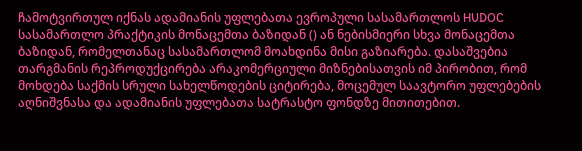ჩამოტვირთულ იქნას ადამიანის უფლებათა ევროპული სასამართლოს HUDOC სასამართლო პრაქტიკის მონაცემთა ბაზიდან () ან ნებისმიერი სხვა მონაცემთა ბაზიდან, რომელთანაც სასამართლომ მოახდინა მისი გაზიარება. დასაშვებია თარგმანის რეპროდუქცირება არაკომერციული მიზნებისათვის იმ პირობით, რომ მოხდება საქმის სრული სახელწოდების ციტირება, მოცემულ საავტორო უფლებების აღნიშვნასა და ადამიანის უფლებათა სატრასტო ფონდზე მითითებით.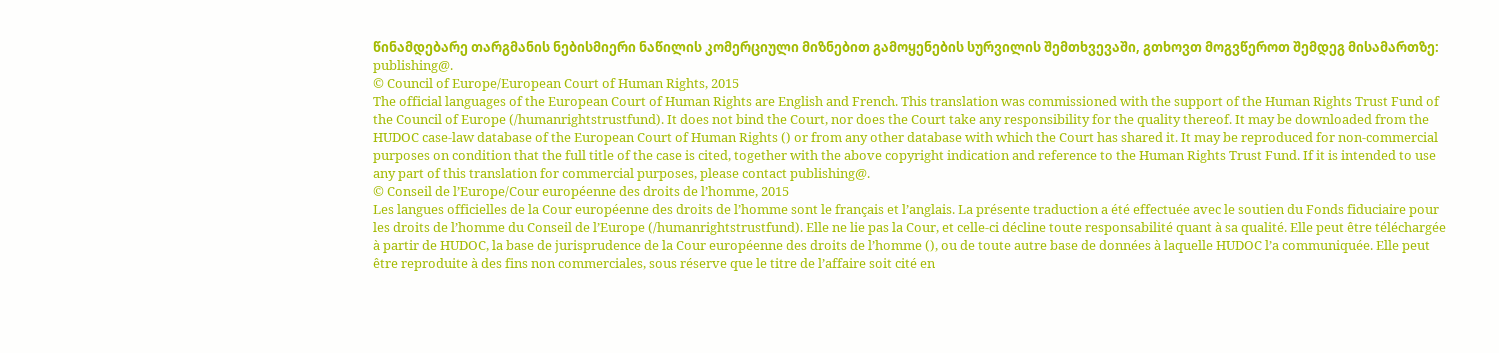წინამდებარე თარგმანის ნებისმიერი ნაწილის კომერციული მიზნებით გამოყენების სურვილის შემთხვევაში, გთხოვთ მოგვწეროთ შემდეგ მისამართზე: publishing@.
© Council of Europe/European Court of Human Rights, 2015
The official languages of the European Court of Human Rights are English and French. This translation was commissioned with the support of the Human Rights Trust Fund of the Council of Europe (/humanrightstrustfund). It does not bind the Court, nor does the Court take any responsibility for the quality thereof. It may be downloaded from the HUDOC case-law database of the European Court of Human Rights () or from any other database with which the Court has shared it. It may be reproduced for non-commercial purposes on condition that the full title of the case is cited, together with the above copyright indication and reference to the Human Rights Trust Fund. If it is intended to use any part of this translation for commercial purposes, please contact publishing@.
© Conseil de l’Europe/Cour européenne des droits de l’homme, 2015
Les langues officielles de la Cour européenne des droits de l’homme sont le français et l’anglais. La présente traduction a été effectuée avec le soutien du Fonds fiduciaire pour les droits de l’homme du Conseil de l’Europe (/humanrightstrustfund). Elle ne lie pas la Cour, et celle-ci décline toute responsabilité quant à sa qualité. Elle peut être téléchargée à partir de HUDOC, la base de jurisprudence de la Cour européenne des droits de l’homme (), ou de toute autre base de données à laquelle HUDOC l’a communiquée. Elle peut être reproduite à des fins non commerciales, sous réserve que le titre de l’affaire soit cité en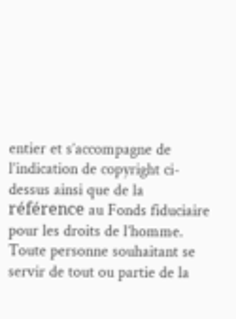entier et s’accompagne de l’indication de copyright ci-dessus ainsi que de la référence au Fonds fiduciaire pour les droits de l’homme. Toute personne souhaitant se servir de tout ou partie de la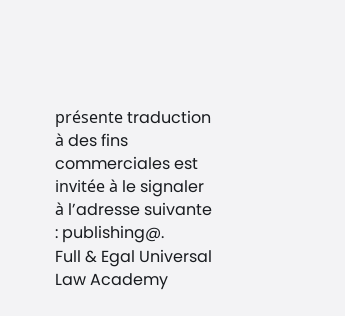présente traduction à des fins commerciales est invitée à le signaler à l’adresse suivante : publishing@.
Full & Egal Universal Law Academy